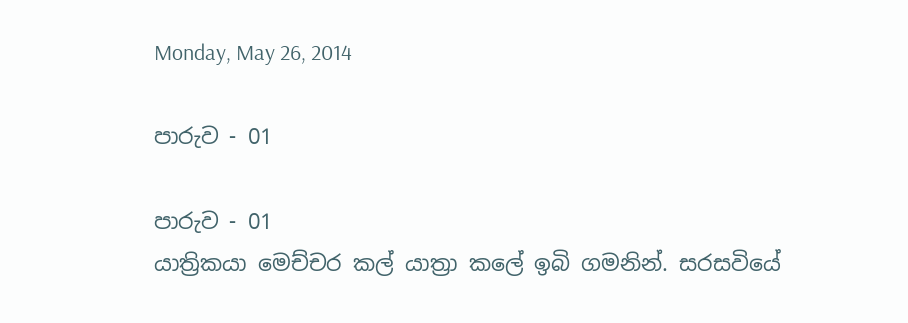Monday, May 26, 2014

පාරුව - 01

පාරුව - 01
යාත්‍රිකයා මෙච්චර කල් යාත්‍රා කලේ ඉබි ගමනින්. සරසවියේ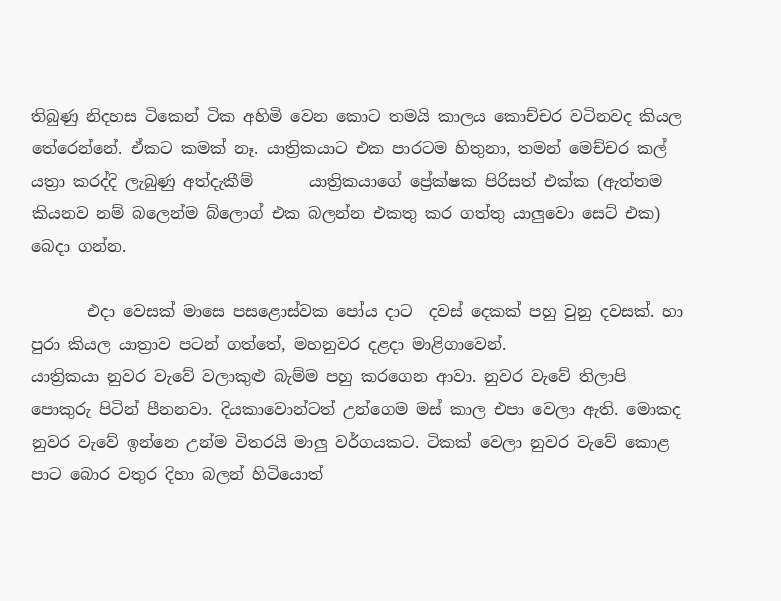තිබුණු නිදහස ටිකෙන් ටික අහිමි වෙන කොට තමයි කාලය කොච්චර වටිනවද කියල තේරෙන්නේ. ඒකට කමක් නෑ. යාත්‍රිකයාට එක පාරටම හිතුනා, තමන් මෙච්චර කල් යත්‍රා කරද්දි ලැබුණු අත්දැකීම්       යාත්‍රිකයාගේ ප්‍රේක්ෂක පිරිසත් එක්ක (ඇත්තම කියනව නම් බලෙන්ම බ්ලොග් එක බලන්න එකතු කර ගත්තු යාලුවො සෙට් එක) බෙදා ගන්න.

       එදා වෙසක් මාසෙ පසළොස්වක පෝය දාට  දවස් දෙකක් පහු වුනු දවසක්. හා පුරා කියල යාත්‍රාව පටන් ගත්තේ, මහනුවර දළදා මාළිගාවෙන්.
යාත්‍රිකයා නුවර වැවේ වලාකුළු බැම්ම පහු කරගෙන ආවා. නුවර වැවේ තිලාපි පොකුරු පිටින් පීනනවා. දියකාවොන්ටත් උන්ගෙම මස් කාල එපා වෙලා ඇති. මොකද නුවර වැවේ ඉන්නෙ උන්ම විතරයි මාලු වර්ගයකට. ටිකක් වෙලා නුවර වැවේ කොළ පාට බොර වතුර දිහා බලන් හිටියොත්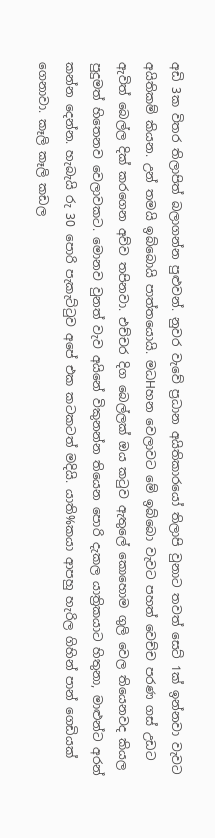අඩි 3ක විතර තිලාපිත් බලාගන්න පුළුවන්. නුවර වැවේ ප්‍රධාන අයිතිකාරයෝ තිලාපි වුනාට තවත් සෙට් 1ක් ඉන්නවා වැවට අයිතිකම් කියන. උන් තමයි ඉබ්බොයි පාත්තයොයි. මධHහන වෙලාවට මේ ඉබ්බො වැවට පහත් වෙච්ච පරණ ගස් උඩට ඇවිත් බෙල්ල දික් කරගෙන අව්ව තපිනවා. එච්චර දිග බෙල්ලක් ඔය කටුව ඇතුලේ කොහොම ගුලි වෙල තියෙනවද කියල පුදුමත් හිතෙනව වෙලාවකට. මොනව වුනත් වැව අයිනේ විකුනන්න තියෙන පොරි දැකල යාත්‍රිකයාට හිතුනා, මාළුන්ට අරන් කන්න දෙන්න. හැබැයි රු 30 පොරි පැකැට්ටුව අපේ එක කටකටත් මදියි. යාති%කයා ආපහු හැරිල ගිහින් පාන් ගෙඩියක් ගෙනාවා. කෑලි කෑලි කඩල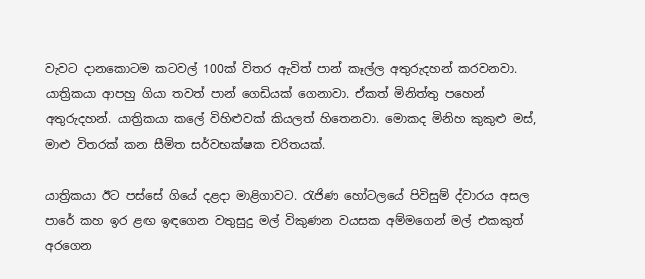වැවට දානකොටම කටවල් 100ක් විතර ඇවිත් පාන් කෑල්ල අතුරුදහන් කරවනවා. යාත්‍රිකයා ආපහු ගියා තවත් පාන් ගෙඩියක් ගෙනාවා. ඒකත් මිනිත්තු පහෙන් අතුරුදහන්. යාත්‍රිකයා කලේ විහිළුවක් කියලත් හිතෙනවා. මොකද මිනිහ කුකුළු මස්, මාළු විතරක් කන සීමිත සර්වභක්ෂක චරිතයක්.

යාත්‍රිකයා ඊට පස්සේ ගියේ දළදා මාළිගාවට. රැජිණ හෝටලයේ පිවිසුම් ද්වාරය අසල පාරේ කහ ඉර ළඟ ඉඳගෙන වතුසුදු මල් විකුණන වයසක අම්මගෙන් මල් එකකුත් අරගෙන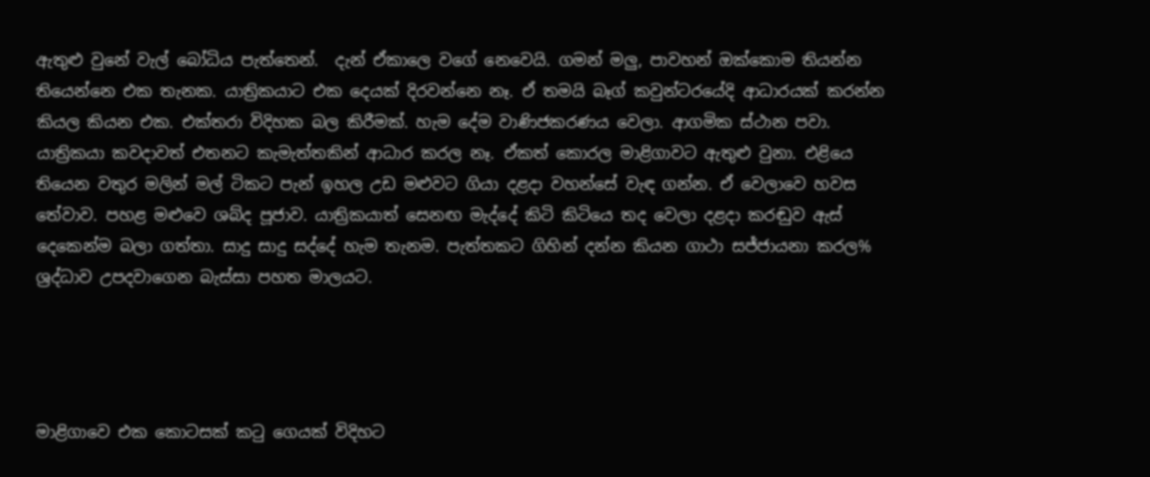ඇතුළු වුනේ වැල් බෝධිය පැත්තෙන්.  දැන් ඒකාලෙ වගේ නෙවෙයි. ගමන් මලු, පාවහන් ඔක්කොම තියන්න තියෙන්නෙ එක තැනක. යාත්‍රිකයාට එක දෙයක් දිරවන්නෙ නෑ. ඒ තමයි බෑග් කවුන්ටරයේදි ආධාරයක් කරන්න කියල කියන එක. එක්තරා විදිහක බල කිරීමක්. හැම දේම වාණිජකරණය වෙලා. ආගමික ස්ථාන පවා. යාත්‍රිකයා කවදාවත් එතනට කැමැත්තකින් ආධාර කරල නෑ. ඒකත් කොරල මාළිගාවට ඇතුළු වුනා. එළියෙ තියෙන වතුර මලින් මල් ටිකට පැන් ඉහල උඩ මළුවට ගියා දළදා වහන්සේ වැඳ ගන්න. ඒ වෙලාවෙ හවස තේවාව. පහළ මළුවෙ ශබ්ද පූජාව. යාත්‍රිකයාත් සෙනඟ මැද්දේ කිටි කිටියෙ තද වෙලා දළදා කරඬුව ඇස් දෙකෙන්ම බලා ගත්තා. සාදු සාදු සද්දේ හැම තැනම. පැත්තකට ගිහින් දන්න කියන ගාථා සජ්ජායනා කරල% ශ්‍රද්ධාව උපදවාගෙන බැස්සා පහත මාලයට.




මාළිගාවෙ එක කොටසක් කටු ගෙයක් විදිහට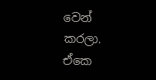වෙන් කරලා. ඒකෙ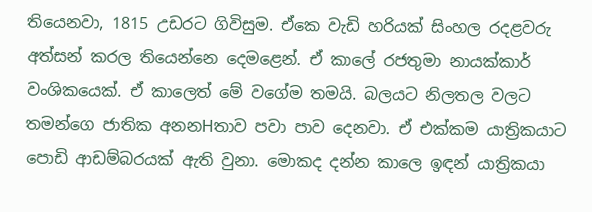තියෙනවා, 1815 උඩරට ගිවිසුම. ඒකෙ වැඩි හරියක් සිංහල රදළවරු අත්සන් කරල තියෙන්නෙ දෙමළෙන්. ඒ කාලේ රජතුමා නායක්කාර් වංශිකයෙක්. ඒ කාලෙත් මේ වගේම තමයි. බලයට නිලතල වලට තමන්ගෙ ජාතික අනනHතාව පවා පාව දෙනවා. ඒ එක්කම යාත්‍රිකයාට පොඩි ආඩම්බරයක් ඇති වුනා. මොකද දන්න කාලෙ ඉඳන් යාත්‍රිකයා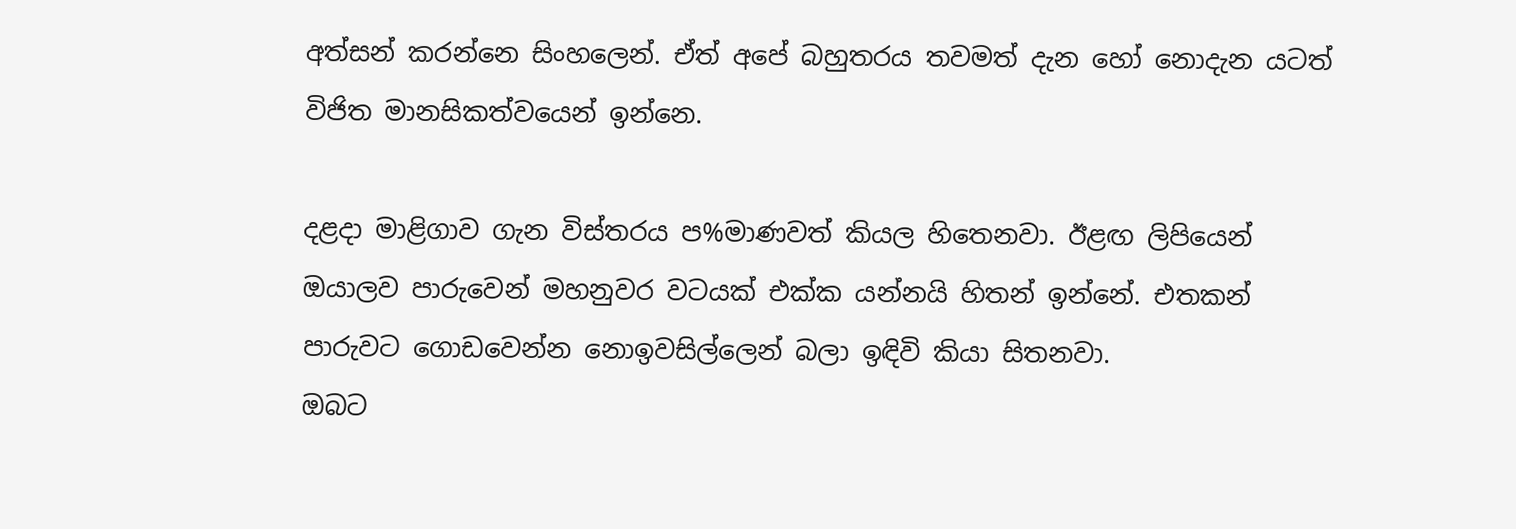අත්සන් කරන්නෙ සිංහලෙන්. ඒත් අපේ බහුතරය තවමත් දැන හෝ නොදැන යටත් විජිත මානසිකත්වයෙන් ඉන්නෙ.

දළදා මාළිගාව ගැන විස්තරය ප%මාණවත් කියල හිතෙනවා. ඊළඟ ලිපියෙන් ඔයාලව පාරුවෙන් මහනුවර වටයක් එක්ක යන්නයි හිතන් ඉන්නේ. එතකන් පාරුවට ගොඩවෙන්න නොඉවසිල්ලෙන් බලා ඉඳිවි කියා සිතනවා.
ඔබට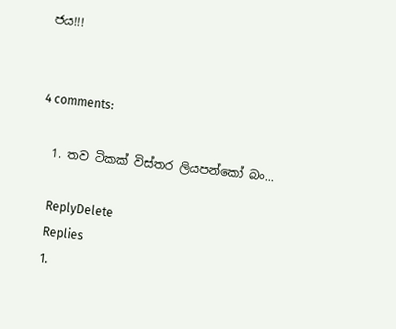ජය!!!


4 comments:

  1. තව ටිකක් විස්තර ලියපන්කෝ බං...

    ReplyDelete
    Replies
    1.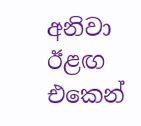අනිවා ඊළඟ එකෙන්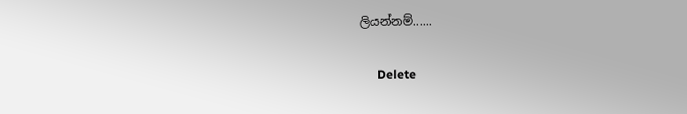ලියන්නම්......

      Delete